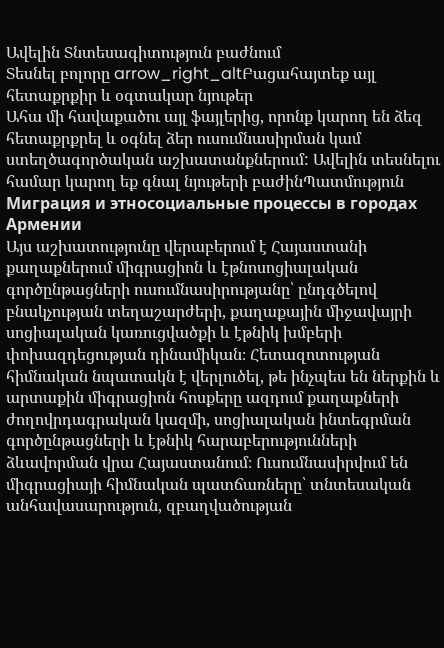Ավելին Տնտեսագիտություն բաժնում
Տեսնել բոլորը arrow_right_altԲացահայտեք այլ հետաքրքիր և օգտակար նյութեր
Ահա մի հավաքածու այլ ֆայլերից, որոնք կարող են ձեզ հետաքրքրել և օգնել ձեր ուսումնասիրման կամ ստեղծագործական աշխատանքներում: Ավելին տեսնելու համար կարող եք գնալ նյութերի բաժինՊատմություն
Миграция и этносоциальные процессы в городах Армении
Այս աշխատությունը վերաբերում է Հայաստանի քաղաքներում միգրացիոն և էթնոսոցիալական գործընթացների ուսումնասիրությանը՝ ընդգծելով բնակչության տեղաշարժերի, քաղաքային միջավայրի սոցիալական կառուցվածքի և էթնիկ խմբերի փոխազդեցության դինամիկան։ Հետազոտության հիմնական նպատակն է վերլուծել, թե ինչպես են ներքին և արտաքին միգրացիոն հոսքերը ազդում քաղաքների ժողովրդագրական կազմի, սոցիալական ինտեգրման գործընթացների և էթնիկ հարաբերությունների ձևավորման վրա Հայաստանում։ Ուսումնասիրվում են միգրացիայի հիմնական պատճառները՝ տնտեսական անհավասարություն, զբաղվածության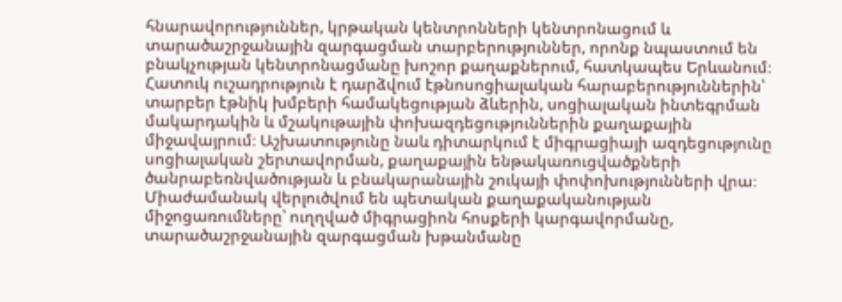հնարավորություններ, կրթական կենտրոնների կենտրոնացում և տարածաշրջանային զարգացման տարբերություններ, որոնք նպաստում են բնակչության կենտրոնացմանը խոշոր քաղաքներում, հատկապես Երևանում։ Հատուկ ուշադրություն է դարձվում էթնոսոցիալական հարաբերություններին՝ տարբեր էթնիկ խմբերի համակեցության ձևերին, սոցիալական ինտեգրման մակարդակին և մշակութային փոխազդեցություններին քաղաքային միջավայրում։ Աշխատությունը նաև դիտարկում է միգրացիայի ազդեցությունը սոցիալական շերտավորման, քաղաքային ենթակառուցվածքների ծանրաբեռնվածության և բնակարանային շուկայի փոփոխությունների վրա։ Միաժամանակ վերլուծվում են պետական քաղաքականության միջոցառումները՝ ուղղված միգրացիոն հոսքերի կարգավորմանը, տարածաշրջանային զարգացման խթանմանը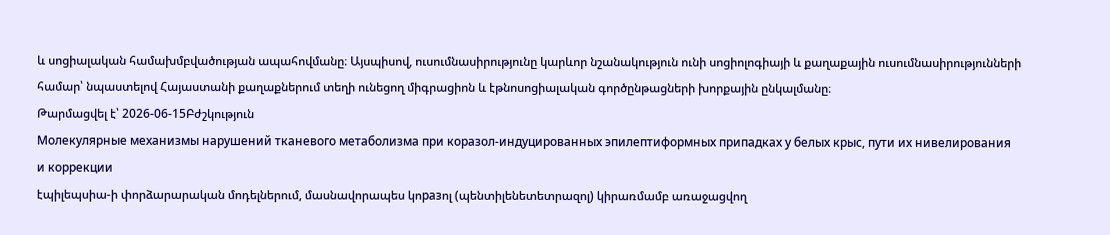և սոցիալական համախմբվածության ապահովմանը։ Այսպիսով, ուսումնասիրությունը կարևոր նշանակություն ունի սոցիոլոգիայի և քաղաքային ուսումնասիրությունների համար՝ նպաստելով Հայաստանի քաղաքներում տեղի ունեցող միգրացիոն և էթնոսոցիալական գործընթացների խորքային ընկալմանը։
Թարմացվել է՝ 2026-06-15Բժշկություն
Молекулярные механизмы нарушений тканевого метаболизма при коразол-индуцированных эпилептиформных припадках у белых крыс, пути их нивелирования и коррекции
էպիլեպսիա-ի փորձարարական մոդելներում, մասնավորապես կոразոլ (պենտիլենետետրազոլ) կիրառմամբ առաջացվող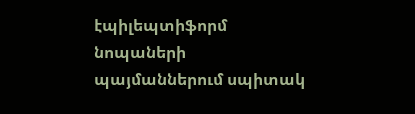էպիլեպտիֆորմ նոպաների պայմաններում սպիտակ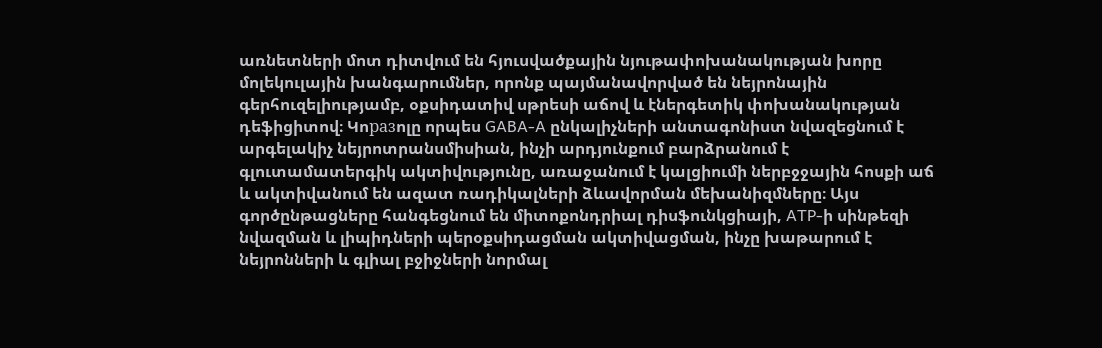առնետների մոտ դիտվում են հյուսվածքային նյութափոխանակության խորը մոլեկուլային խանգարումներ, որոնք պայմանավորված են նեյրոնային գերհուզելիությամբ, օքսիդատիվ սթրեսի աճով և էներգետիկ փոխանակության դեֆիցիտով։ Կոразոլը որպես GABA-A ընկալիչների անտագոնիստ նվազեցնում է արգելակիչ նեյրոտրանսմիսիան, ինչի արդյունքում բարձրանում է գլուտամատերգիկ ակտիվությունը, առաջանում է կալցիումի ներբջջային հոսքի աճ և ակտիվանում են ազատ ռադիկալների ձևավորման մեխանիզմները։ Այս գործընթացները հանգեցնում են միտոքոնդրիալ դիսֆունկցիայի, ATP-ի սինթեզի նվազման և լիպիդների պերօքսիդացման ակտիվացման, ինչը խաթարում է նեյրոնների և գլիալ բջիջների նորմալ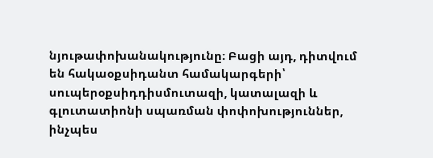նյութափոխանակությունը։ Բացի այդ, դիտվում են հակաօքսիդանտ համակարգերի՝ սուպերօքսիդդիսմուտազի, կատալազի և գլուտատիոնի սպառման փոփոխություններ, ինչպես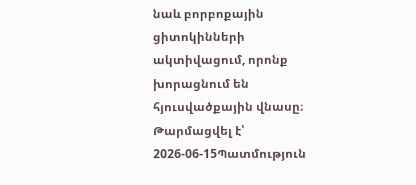նաև բորբոքային ցիտոկինների ակտիվացում, որոնք խորացնում են հյուսվածքային վնասը։
Թարմացվել է՝ 2026-06-15Պատմություն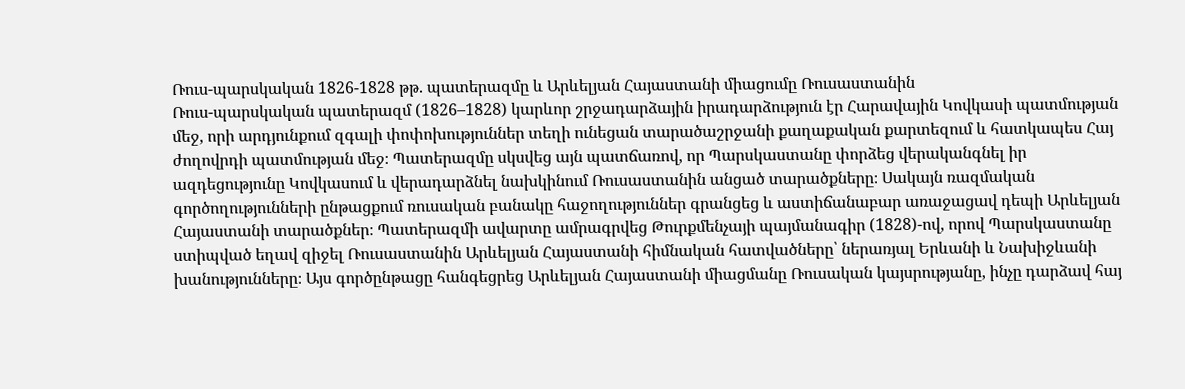Ռուս-պարսկական 1826-1828 թթ. պատերազմը և Արևելյան Հայաստանի միացումը Ռուսաստանին
Ռուս-պարսկական պատերազմ (1826–1828) կարևոր շրջադարձային իրադարձություն էր Հարավային Կովկասի պատմության մեջ, որի արդյունքում զգալի փոփոխություններ տեղի ունեցան տարածաշրջանի քաղաքական քարտեզում և հատկապես Հայ ժողովրդի պատմության մեջ։ Պատերազմը սկսվեց այն պատճառով, որ Պարսկաստանը փորձեց վերականգնել իր ազդեցությունը Կովկասում և վերադարձնել նախկինում Ռուսաստանին անցած տարածքները։ Սակայն ռազմական գործողությունների ընթացքում ռուսական բանակը հաջողություններ գրանցեց և աստիճանաբար առաջացավ դեպի Արևելյան Հայաստանի տարածքներ։ Պատերազմի ավարտը ամրագրվեց Թուրքմենչայի պայմանագիր (1828)-ով, որով Պարսկաստանը ստիպված եղավ զիջել Ռուսաստանին Արևելյան Հայաստանի հիմնական հատվածները՝ ներառյալ Երևանի և Նախիջևանի խանությունները։ Այս գործընթացը հանգեցրեց Արևելյան Հայաստանի միացմանը Ռուսական կայսրությանը, ինչը դարձավ հայ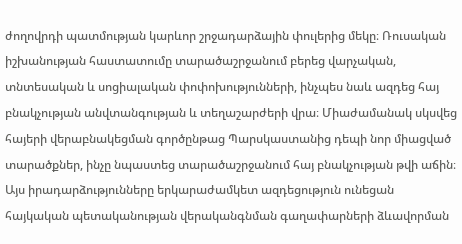ժողովրդի պատմության կարևոր շրջադարձային փուլերից մեկը։ Ռուսական իշխանության հաստատումը տարածաշրջանում բերեց վարչական, տնտեսական և սոցիալական փոփոխությունների, ինչպես նաև ազդեց հայ բնակչության անվտանգության և տեղաշարժերի վրա։ Միաժամանակ սկսվեց հայերի վերաբնակեցման գործընթաց Պարսկաստանից դեպի նոր միացված տարածքներ, ինչը նպաստեց տարածաշրջանում հայ բնակչության թվի աճին։ Այս իրադարձությունները երկարաժամկետ ազդեցություն ունեցան հայկական պետականության վերականգնման գաղափարների ձևավորման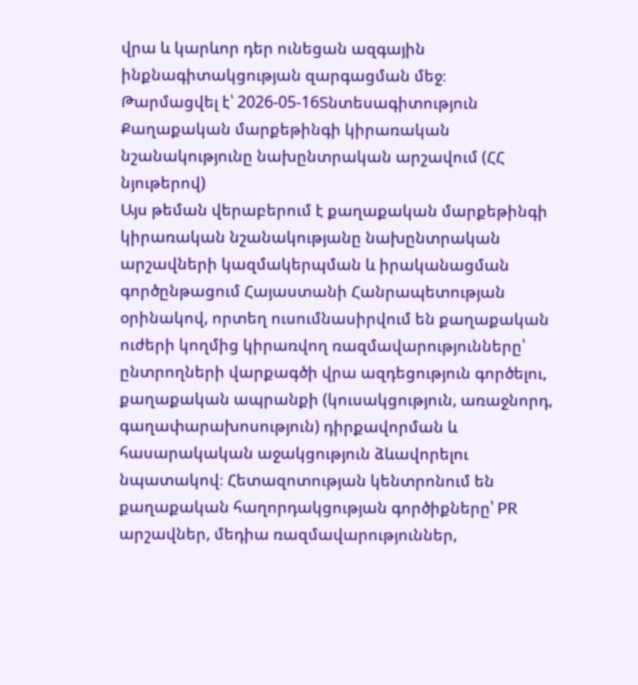վրա և կարևոր դեր ունեցան ազգային ինքնագիտակցության զարգացման մեջ։
Թարմացվել է՝ 2026-05-16Տնտեսագիտություն
Քաղաքական մարքեթինգի կիրառական նշանակությունը նախընտրական արշավում (ՀՀ նյութերով)
Այս թեման վերաբերում է քաղաքական մարքեթինգի կիրառական նշանակությանը նախընտրական արշավների կազմակերպման և իրականացման գործընթացում Հայաստանի Հանրապետության օրինակով, որտեղ ուսումնասիրվում են քաղաքական ուժերի կողմից կիրառվող ռազմավարությունները՝ ընտրողների վարքագծի վրա ազդեցություն գործելու, քաղաքական ապրանքի (կուսակցություն, առաջնորդ, գաղափարախոսություն) դիրքավորման և հասարակական աջակցություն ձևավորելու նպատակով։ Հետազոտության կենտրոնում են քաղաքական հաղորդակցության գործիքները՝ PR արշավներ, մեդիա ռազմավարություններ,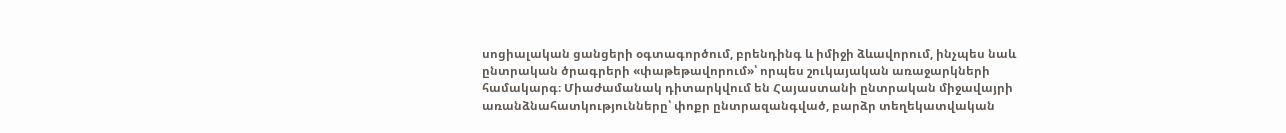սոցիալական ցանցերի օգտագործում, բրենդինգ և իմիջի ձևավորում, ինչպես նաև ընտրական ծրագրերի «փաթեթավորում»՝ որպես շուկայական առաջարկների համակարգ։ Միաժամանակ դիտարկվում են Հայաստանի ընտրական միջավայրի առանձնահատկությունները՝ փոքր ընտրազանգված, բարձր տեղեկատվական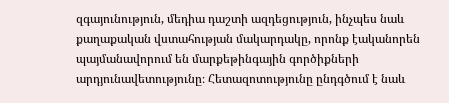զգայունություն, մեդիա դաշտի ազդեցություն, ինչպես նաև քաղաքական վստահության մակարդակը, որոնք էականորեն պայմանավորում են մարքեթինգային գործիքների արդյունավետությունը։ Հետազոտությունը ընդգծում է նաև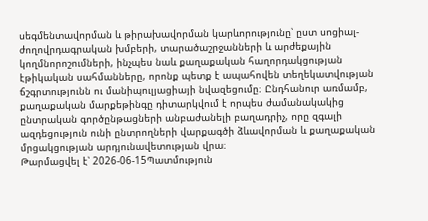սեգմենտավորման և թիրախավորման կարևորությունը՝ ըստ սոցիալ-ժողովրդագրական խմբերի, տարածաշրջանների և արժեքային կողմնորոշումների, ինչպես նաև քաղաքական հաղորդակցության էթիկական սահմանները, որոնք պետք է ապահովեն տեղեկատվության ճշգրտությունն ու մանիպուլյացիայի նվազեցումը։ Ընդհանուր առմամբ, քաղաքական մարքեթինգը դիտարկվում է որպես ժամանակակից ընտրական գործընթացների անբաժանելի բաղադրիչ, որը զգալի ազդեցություն ունի ընտրողների վարքագծի ձևավորման և քաղաքական մրցակցության արդյունավետության վրա։
Թարմացվել է՝ 2026-06-15Պատմություն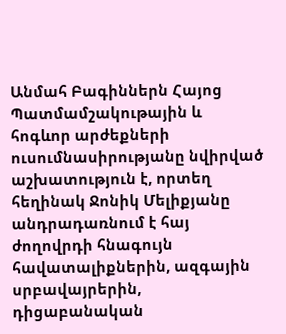Անմահ Բագիններն Հայոց
Պատմամշակութային և հոգևոր արժեքների ուսումնասիրությանը նվիրված աշխատություն է, որտեղ հեղինակ Ջոնիկ Մելիքյանը անդրադառնում է հայ ժողովրդի հնագույն հավատալիքներին, ազգային սրբավայրերին, դիցաբանական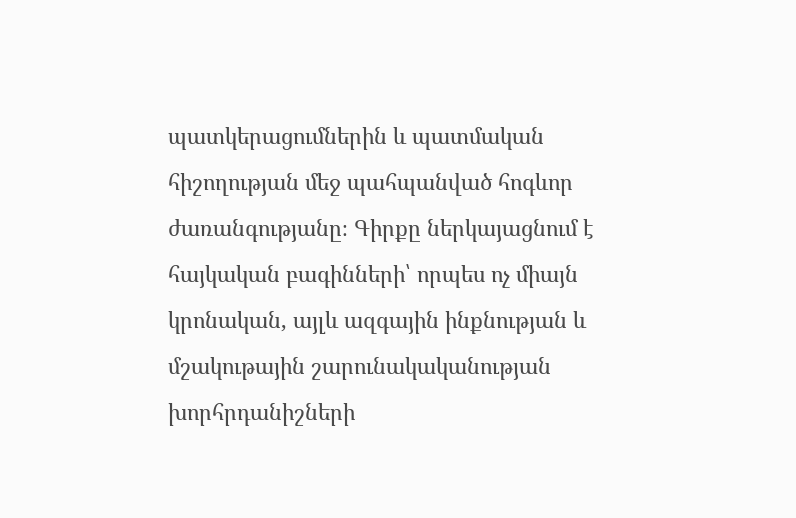պատկերացումներին և պատմական հիշողության մեջ պահպանված հոգևոր ժառանգությանը։ Գիրքը ներկայացնում է հայկական բագինների՝ որպես ոչ միայն կրոնական, այլև ազգային ինքնության և մշակութային շարունակականության խորհրդանիշների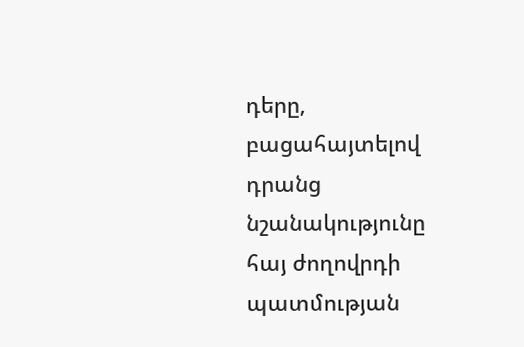դերը, բացահայտելով դրանց նշանակությունը հայ ժողովրդի պատմության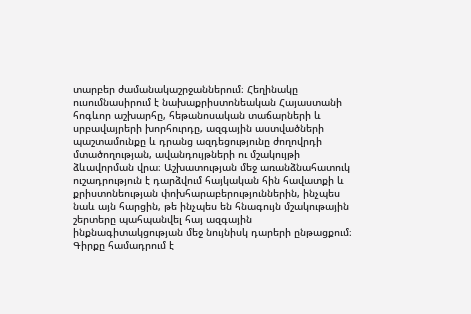տարբեր ժամանակաշրջաններում։ Հեղինակը ուսումնասիրում է նախաքրիստոնեական Հայաստանի հոգևոր աշխարհը, հեթանոսական տաճարների և սրբավայրերի խորհուրդը, ազգային աստվածների պաշտամունքը և դրանց ազդեցությունը ժողովրդի մտածողության, ավանդույթների ու մշակույթի ձևավորման վրա։ Աշխատության մեջ առանձնահատուկ ուշադրություն է դարձվում հայկական հին հավատքի և քրիստոնեության փոխհարաբերություններին, ինչպես նաև այն հարցին, թե ինչպես են հնագույն մշակութային շերտերը պահպանվել հայ ազգային ինքնագիտակցության մեջ նույնիսկ դարերի ընթացքում։ Գիրքը համադրում է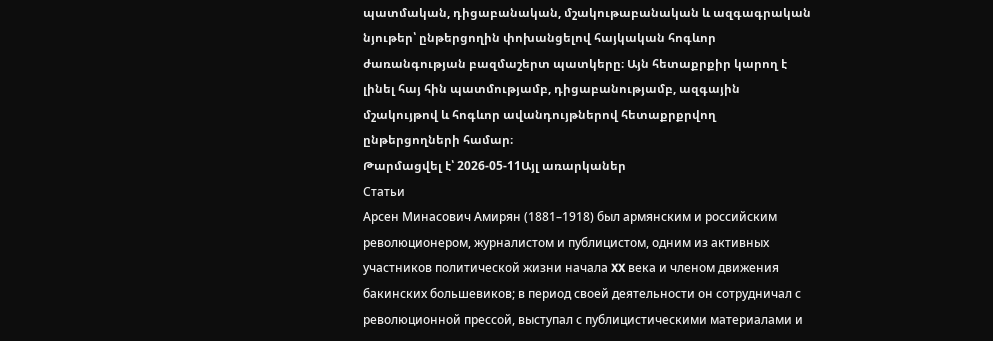պատմական, դիցաբանական, մշակութաբանական և ազգագրական նյութեր՝ ընթերցողին փոխանցելով հայկական հոգևոր ժառանգության բազմաշերտ պատկերը։ Այն հետաքրքիր կարող է լինել հայ հին պատմությամբ, դիցաբանությամբ, ազգային մշակույթով և հոգևոր ավանդույթներով հետաքրքրվող ընթերցողների համար։
Թարմացվել է՝ 2026-05-11Այլ առարկաներ
Статьи
Арсен Минасович Амирян (1881–1918) был армянским и российским революционером, журналистом и публицистом, одним из активных участников политической жизни начала XX века и членом движения бакинских большевиков; в период своей деятельности он сотрудничал с революционной прессой, выступал с публицистическими материалами и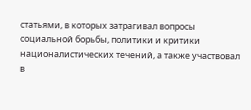статьями, в которых затрагивал вопросы социальной борьбы, политики и критики националистических течений, а также участвовал в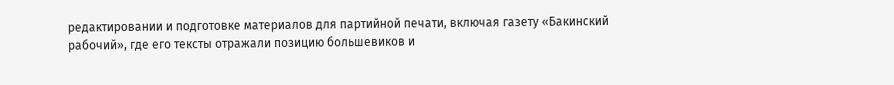редактировании и подготовке материалов для партийной печати, включая газету «Бакинский рабочий», где его тексты отражали позицию большевиков и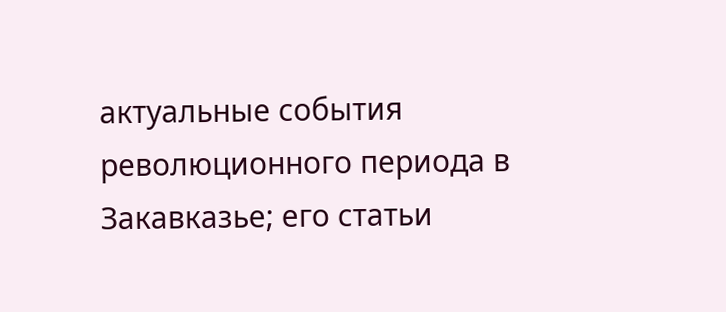актуальные события революционного периода в Закавказье; его статьи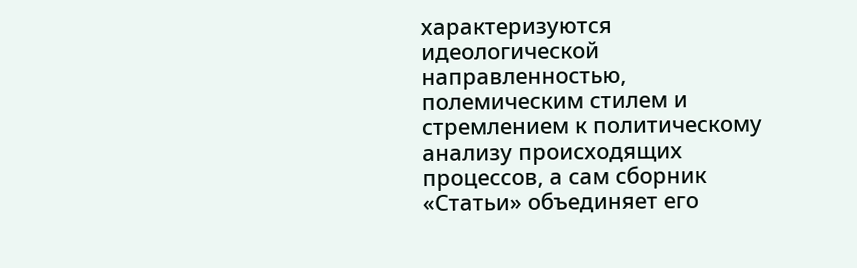характеризуются идеологической направленностью, полемическим стилем и стремлением к политическому анализу происходящих процессов, а сам сборник «Статьи» объединяет его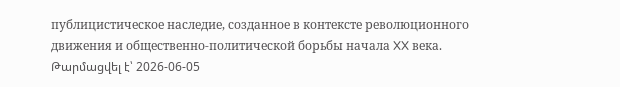публицистическое наследие, созданное в контексте революционного движения и общественно-политической борьбы начала XX века.
Թարմացվել է՝ 2026-06-05